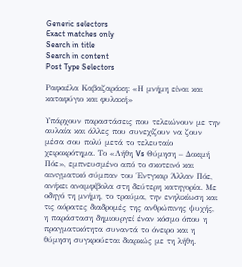Generic selectors
Exact matches only
Search in title
Search in content
Post Type Selectors

Ραφαέλα Καβαζαράκη: «Η μνήμη είναι και καταφύγιο και φυλακή»

Υπάρχουν παραστάσεις που τελειώνουν με την αυλαία και άλλες που συνεχίζουν να ζουν μέσα σου πολύ μετά το τελευταίο χειροκρότημα. Το «Λήθη Vs Θύμηση – Δοκιμή Πόε», εμπνευσμένο από το σκοτεινό και αινιγματικό σύμπαν του Έντγκαρ Άλλαν Πόε, ανήκει αναμφίβολα στη δεύτερη κατηγορία. Με οδηγό τη μνήμη, το τραύμα, την ενηλικίωση και τις αόρατες διαδρομές της ανθρώπινης ψυχής, η παράσταση δημιουργεί έναν κόσμο όπου η πραγματικότητα συναντά το όνειρο και η θύμηση συγκρούεται διαρκώς με τη λήθη.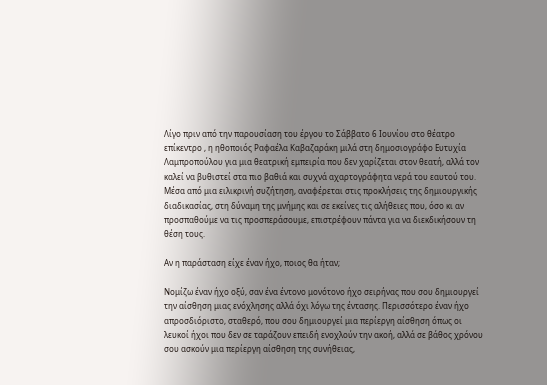Λίγο πριν από την παρουσίαση του έργου το Σάββατο 6 Ιουνίου στο θέατρο επίκεντρο , η ηθοποιός Ραφαέλα Καβαζαράκη μιλά στη δημοσιογράφο Ευτυχία Λαμπροπούλου για μια θεατρική εμπειρία που δεν χαρίζεται στον θεατή, αλλά τον καλεί να βυθιστεί στα πιο βαθιά και συχνά αχαρτογράφητα νερά του εαυτού του. Μέσα από μια ειλικρινή συζήτηση, αναφέρεται στις προκλήσεις της δημιουργικής διαδικασίας, στη δύναμη της μνήμης και σε εκείνες τις αλήθειες που, όσο κι αν προσπαθούμε να τις προσπεράσουμε, επιστρέφουν πάντα για να διεκδικήσουν τη θέση τους.

Αν η παράσταση είχε έναν ήχο, ποιος θα ήταν;

Νομίζω έναν ήχο οξύ, σαν ένα έντονο μονότονο ήχο σειρήνας που σου δημιουργεί την αίσθηση μιας ενόχλησης αλλά όχι λόγω της έντασης. Περισσότερο έναν ήχο απροσδιόριστο, σταθερό, που σου δημιουργεί μια περίεργη αίσθηση όπως οι λευκοί ήχοι που δεν σε ταράζουν επειδή ενοχλούν την ακοή, αλλά σε βάθος χρόνου σου ασκούν μια περίεργη αίσθηση της συνήθειας,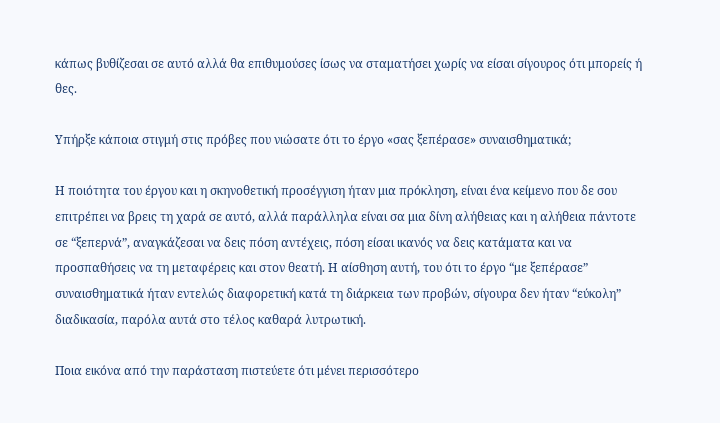κάπως βυθίζεσαι σε αυτό αλλά θα επιθυμούσες ίσως να σταματήσει χωρίς να είσαι σίγουρος ότι μπορείς ή θες.

Υπήρξε κάποια στιγμή στις πρόβες που νιώσατε ότι το έργο «σας ξεπέρασε» συναισθηματικά;

Η ποιότητα του έργου και η σκηνοθετική προσέγγιση ήταν μια πρόκληση, είναι ένα κείμενο που δε σου επιτρέπει να βρεις τη χαρά σε αυτό, αλλά παράλληλα είναι σα μια δίνη αλήθειας και η αλήθεια πάντοτε σε “ξεπερνά”, αναγκάζεσαι να δεις πόση αντέχεις, πόση είσαι ικανός να δεις κατάματα και να προσπαθήσεις να τη μεταφέρεις και στον θεατή. Η αίσθηση αυτή, του ότι το έργο “με ξεπέρασε” συναισθηματικά ήταν εντελώς διαφορετική κατά τη διάρκεια των προβών, σίγουρα δεν ήταν “εύκολη” διαδικασία, παρόλα αυτά στο τέλος καθαρά λυτρωτική.

Ποια εικόνα από την παράσταση πιστεύετε ότι μένει περισσότερο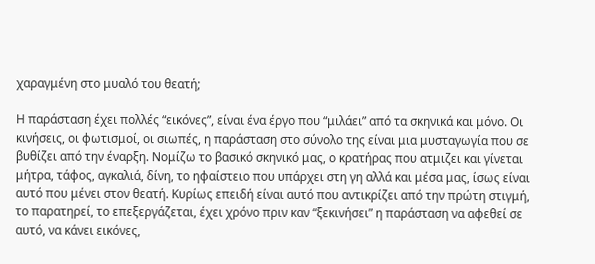χαραγμένη στο μυαλό του θεατή;

Η παράσταση έχει πολλές “εικόνες”, είναι ένα έργο που “μιλάει” από τα σκηνικά και μόνο. Οι κινήσεις, οι φωτισμοί, οι σιωπές, η παράσταση στο σύνολο της είναι μια μυσταγωγία που σε βυθίζει από την έναρξη. Νομίζω το βασικό σκηνικό μας, ο κρατήρας που ατμιζει και γίνεται μήτρα, τάφος, αγκαλιά, δίνη, το ηφαίστειο που υπάρχει στη γη αλλά και μέσα μας, ίσως είναι αυτό που μένει στον θεατή. Κυρίως επειδή είναι αυτό που αντικρίζει από την πρώτη στιγμή, το παρατηρεί, το επεξεργάζεται, έχει χρόνο πριν καν “ξεκινήσει” η παράσταση να αφεθεί σε αυτό, να κάνει εικόνες,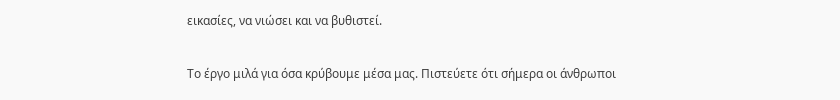εικασίες, να νιώσει και να βυθιστεί.

Το έργο μιλά για όσα κρύβουμε μέσα μας. Πιστεύετε ότι σήμερα οι άνθρωποι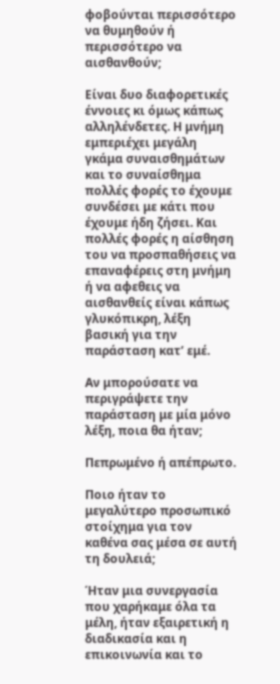φοβούνται περισσότερο να θυμηθούν ή περισσότερο να αισθανθούν;

Είναι δυο διαφορετικές έννοιες κι όμως κάπως αλληλένδετες. Η μνήμη εμπεριέχει μεγάλη γκάμα συναισθημάτων και το συναίσθημα πολλές φορές το έχουμε συνδέσει με κάτι που έχουμε ήδη ζήσει. Και πολλές φορές η αίσθηση του να προσπαθήσεις να επαναφέρεις στη μνήμη ή να αφεθεις να αισθανθείς είναι κάπως γλυκόπικρη, λέξη βασική για την παράσταση κατ’ εμέ.

Αν μπορούσατε να περιγράψετε την παράσταση με μία μόνο λέξη, ποια θα ήταν;

Πεπρωμένο ή απέπρωτο.

Ποιο ήταν το μεγαλύτερο προσωπικό στοίχημα για τον καθένα σας μέσα σε αυτή τη δουλειά;

Ήταν μια συνεργασία που χαρήκαμε όλα τα μέλη, ήταν εξαιρετική η διαδικασία και η επικοινωνία και το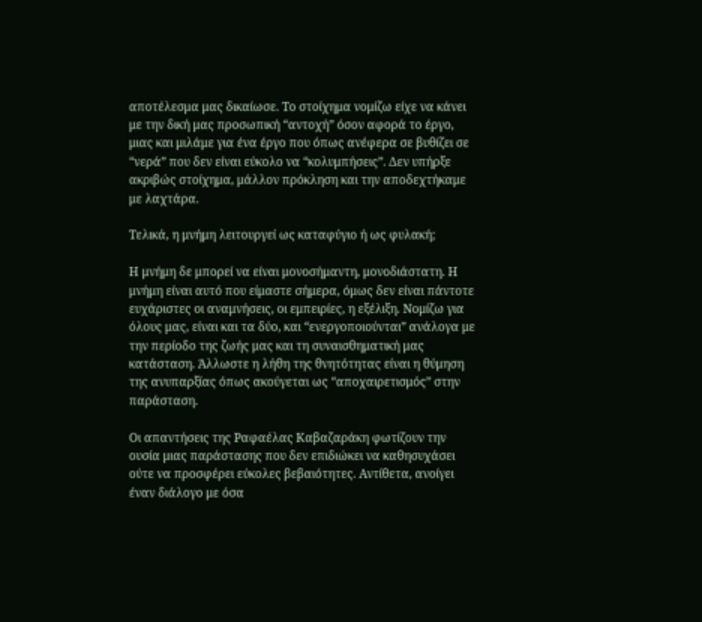αποτέλεσμα μας δικαίωσε. Το στοίχημα νομίζω είχε να κάνει με την δική μας προσωπική “αντοχή” όσον αφορά το έργο, μιας και μιλάμε για ένα έργο που όπως ανέφερα σε βυθίζει σε “νερά” που δεν είναι εύκολο να “κολυμπήσεις”. Δεν υπήρξε ακριβώς στοίχημα, μάλλον πρόκληση και την αποδεχτήκαμε με λαχτάρα.

Τελικά, η μνήμη λειτουργεί ως καταφύγιο ή ως φυλακή;

Η μνήμη δε μπορεί να είναι μονοσήμαντη, μονοδιάστατη. Η μνήμη είναι αυτό που είμαστε σήμερα, όμως δεν είναι πάντοτε ευχάριστες οι αναμνήσεις, οι εμπειρίες, η εξέλιξη. Νομίζω για όλους μας, είναι και τα δύο, και “ενεργοποιούνται” ανάλογα με την περίοδο της ζωής μας και τη συναισθηματική μας κατάσταση. Άλλωστε η λήθη της θνητότητας είναι η θύμηση της ανυπαρξίας όπως ακούγεται ως “αποχαιρετισμός” στην παράσταση.

Οι απαντήσεις της Ραφαέλας Καβαζαράκη φωτίζουν την ουσία μιας παράστασης που δεν επιδιώκει να καθησυχάσει ούτε να προσφέρει εύκολες βεβαιότητες. Αντίθετα, ανοίγει έναν διάλογο με όσα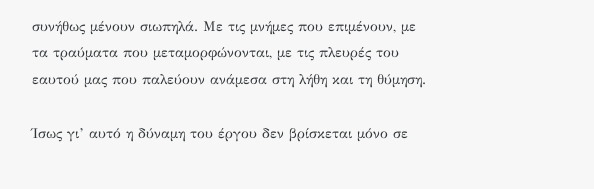συνήθως μένουν σιωπηλά. Με τις μνήμες που επιμένουν, με τα τραύματα που μεταμορφώνονται, με τις πλευρές του εαυτού μας που παλεύουν ανάμεσα στη λήθη και τη θύμηση.

Ίσως γι’ αυτό η δύναμη του έργου δεν βρίσκεται μόνο σε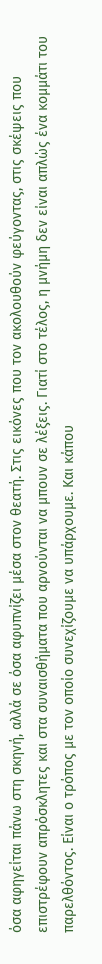όσα αφηγείται πάνω στη σκηνή, αλλά σε όσα αφυπνίζει μέσα στον θεατή. Στις εικόνες που τον ακολουθούν φεύγοντας, στις σκέψεις που επιστρέφουν απρόσκλητες και στα συναισθήματα που αρνούνται να μπουν σε λέξεις. Γιατί στο τέλος, η μνήμη δεν είναι απλώς ένα κομμάτι του παρελθόντος. Είναι ο τρόπος με τον οποίο συνεχίζουμε να υπάρχουμε. Και κάπου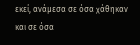εκεί, ανάμεσα σε όσα χάθηκαν και σε όσα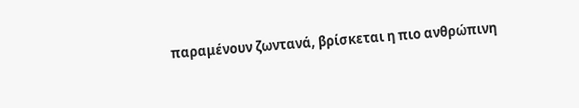παραμένουν ζωντανά, βρίσκεται η πιο ανθρώπινη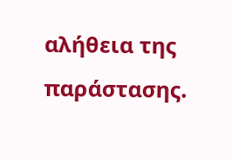αλήθεια της παράστασης.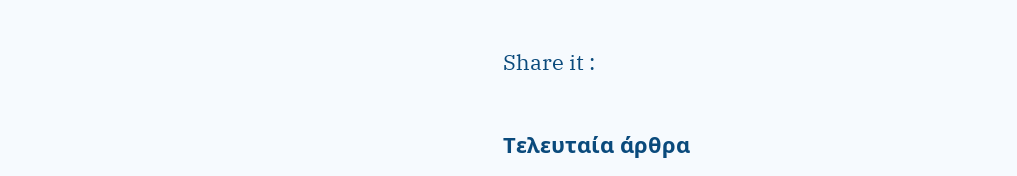Share it :

Τελευταία άρθρα